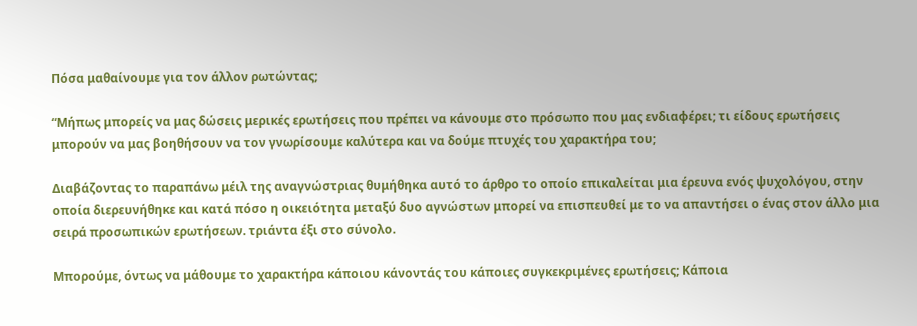Πόσα μαθαίνουμε για τον άλλον ρωτώντας;

“Μήπως μπορείς να μας δώσεις μερικές ερωτήσεις που πρέπει να κάνουμε στο πρόσωπο που μας ενδιαφέρει; τι είδους ερωτήσεις μπορούν να μας βοηθήσουν να τον γνωρίσουμε καλύτερα και να δούμε πτυχές του χαρακτήρα του;

Διαβάζοντας το παραπάνω μέιλ της αναγνώστριας θυμήθηκα αυτό το άρθρο το οποίο επικαλείται μια έρευνα ενός ψυχολόγου, στην οποία διερευνήθηκε και κατά πόσο η οικειότητα μεταξύ δυο αγνώστων μπορεί να επισπευθεί με το να απαντήσει ο ένας στον άλλο μια σειρά προσωπικών ερωτήσεων. τριάντα έξι στο σύνολο.

Μπορούμε, όντως να μάθουμε το χαρακτήρα κάποιου κάνοντάς του κάποιες συγκεκριμένες ερωτήσεις; Κάποια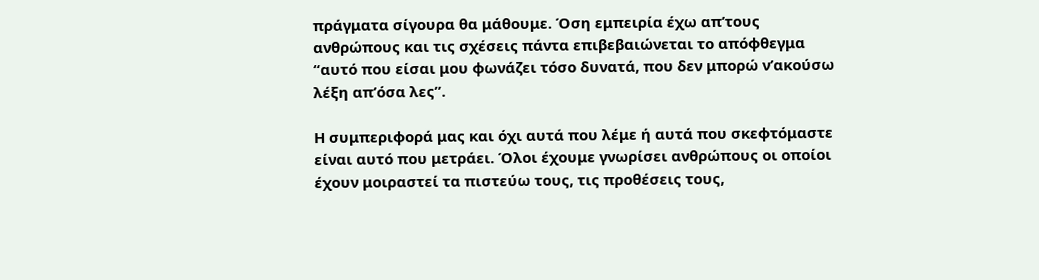πράγματα σίγουρα θα μάθουμε. Όση εμπειρία έχω απ’τους ανθρώπους και τις σχέσεις πάντα επιβεβαιώνεται το απόφθεγμα “αυτό που είσαι μου φωνάζει τόσο δυνατά, που δεν μπορώ ν’ακούσω λέξη απ’όσα λες”.

Η συμπεριφορά μας και όχι αυτά που λέμε ή αυτά που σκεφτόμαστε είναι αυτό που μετράει. Όλοι έχουμε γνωρίσει ανθρώπους οι οποίοι έχουν μοιραστεί τα πιστεύω τους, τις προθέσεις τους,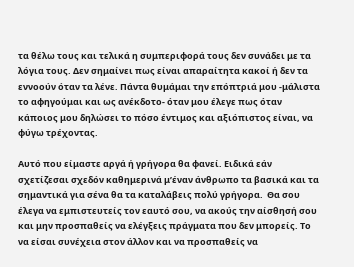τα θέλω τους και τελικά η συμπεριφορά τους δεν συνάδει με τα λόγια τους. Δεν σημαίνει πως είναι απαραίτητα κακοί ή δεν τα εννοούν όταν τα λένε. Πάντα θυμάμαι την επόπτριά μου -μάλιστα το αφηγούμαι και ως ανέκδοτο- όταν μου έλεγε πως όταν κάποιος μου δηλώσει το πόσο έντιμος και αξιόπιστος είναι, να φύγω τρέχοντας.

Αυτό που είμαστε αργά ή γρήγορα θα φανεί. Ειδικά εάν σχετίζεσαι σχεδόν καθημερινά μ’έναν άνθρωπο τα βασικά και τα σημαντικά για σένα θα τα καταλάβεις πολύ γρήγορα.  Θα σου έλεγα να εμπιστευτείς τον εαυτό σου, να ακούς την αίσθησή σου και μην προσπαθείς να ελέγξεις πράγματα που δεν μπορείς. Το να είσαι συνέχεια στον άλλον και να προσπαθείς να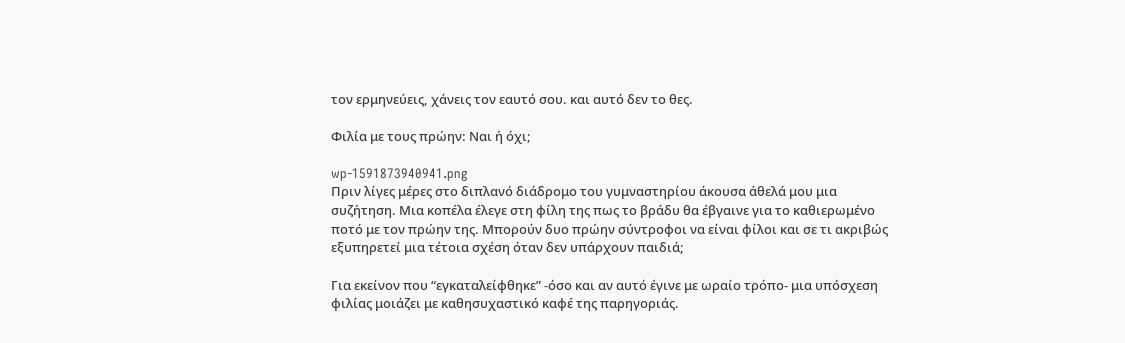τον ερμηνεύεις, χάνεις τον εαυτό σου. και αυτό δεν το θες.

Φιλία με τους πρώην: Ναι ή όχι;

wp-1591873940941.png
Πριν λίγες μέρες στο διπλανό διάδρομο του γυμναστηρίου άκουσα άθελά μου μια συζήτηση. Μια κοπέλα έλεγε στη φίλη της πως το βράδυ θα έβγαινε για το καθιερωμένο ποτό με τον πρώην της. Μπορούν δυο πρώην σύντροφοι να είναι φίλοι και σε τι ακριβώς εξυπηρετεί μια τέτοια σχέση όταν δεν υπάρχουν παιδιά;

Για εκείνον που “εγκαταλείφθηκε” -όσο και αν αυτό έγινε με ωραίο τρόπο- μια υπόσχεση φιλίας μοιάζει με καθησυχαστικό καφέ της παρηγοριάς.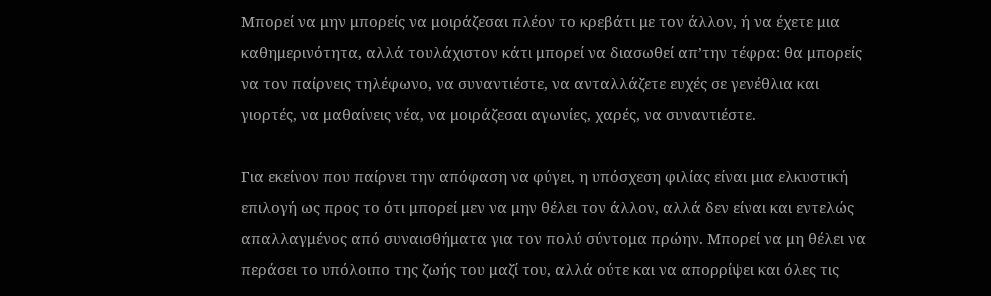Μπορεί να μην μπορείς να μοιράζεσαι πλέον το κρεβάτι με τον άλλον, ή να έχετε μια καθημερινότητα, αλλά τουλάχιστον κάτι μπορεί να διασωθεί απ’την τέφρα: θα μπορείς να τον παίρνεις τηλέφωνο, να συναντιέστε, να ανταλλάζετε ευχές σε γενέθλια και γιορτές, να μαθαίνεις νέα, να μοιράζεσαι αγωνίες, χαρές, να συναντιέστε.

Για εκείνον που παίρνει την απόφαση να φύγει, η υπόσχεση φιλίας είναι μια ελκυστική επιλογή ως προς το ότι μπορεί μεν να μην θέλει τον άλλον, αλλά δεν είναι και εντελώς απαλλαγμένος από συναισθήματα για τον πολύ σύντομα πρώην. Μπορεί να μη θέλει να περάσει το υπόλοιπο της ζωής του μαζί του, αλλά ούτε και να απορρίψει και όλες τις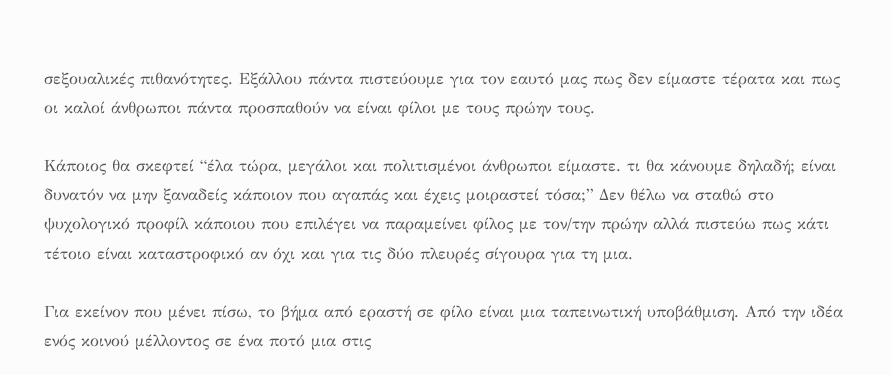σεξουαλικές πιθανότητες. Εξάλλου πάντα πιστεύουμε για τον εαυτό μας πως δεν είμαστε τέρατα και πως οι καλοί άνθρωποι πάντα προσπαθούν να είναι φίλοι με τους πρώην τους.

Κάποιος θα σκεφτεί “έλα τώρα, μεγάλοι και πολιτισμένοι άνθρωποι είμαστε. τι θα κάνουμε δηλαδή; είναι δυνατόν να μην ξαναδείς κάποιον που αγαπάς και έχεις μοιραστεί τόσα;” Δεν θέλω να σταθώ στο ψυχολογικό προφίλ κάποιου που επιλέγει να παραμείνει φίλος με τον/την πρώην αλλά πιστεύω πως κάτι τέτοιο είναι καταστροφικό αν όχι και για τις δύο πλευρές σίγουρα για τη μια.

Για εκείνον που μένει πίσω, το βήμα από εραστή σε φίλο είναι μια ταπεινωτική υποβάθμιση. Από την ιδέα ενός κοινού μέλλοντος σε ένα ποτό μια στις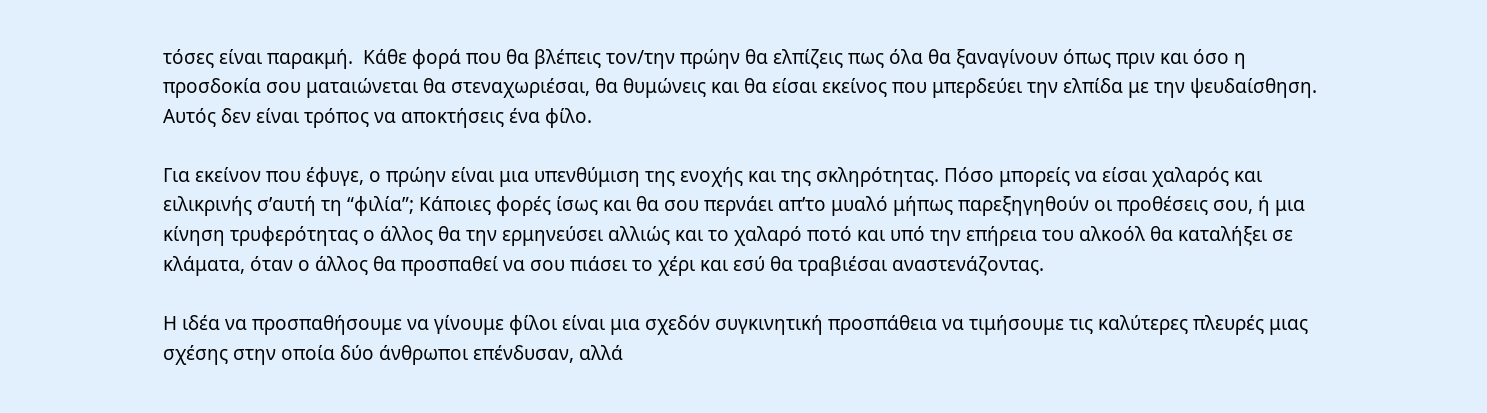τόσες είναι παρακμή.  Κάθε φορά που θα βλέπεις τον/την πρώην θα ελπίζεις πως όλα θα ξαναγίνουν όπως πριν και όσο η προσδοκία σου ματαιώνεται θα στεναχωριέσαι, θα θυμώνεις και θα είσαι εκείνος που μπερδεύει την ελπίδα με την ψευδαίσθηση. Αυτός δεν είναι τρόπος να αποκτήσεις ένα φίλο.

Για εκείνον που έφυγε, ο πρώην είναι μια υπενθύμιση της ενοχής και της σκληρότητας. Πόσο μπορείς να είσαι χαλαρός και ειλικρινής σ’αυτή τη “φιλία”; Κάποιες φορές ίσως και θα σου περνάει απ’το μυαλό μήπως παρεξηγηθούν οι προθέσεις σου, ή μια κίνηση τρυφερότητας ο άλλος θα την ερμηνεύσει αλλιώς και το χαλαρό ποτό και υπό την επήρεια του αλκοόλ θα καταλήξει σε κλάματα, όταν ο άλλος θα προσπαθεί να σου πιάσει το χέρι και εσύ θα τραβιέσαι αναστενάζοντας.

Η ιδέα να προσπαθήσουμε να γίνουμε φίλοι είναι μια σχεδόν συγκινητική προσπάθεια να τιμήσουμε τις καλύτερες πλευρές μιας σχέσης στην οποία δύο άνθρωποι επένδυσαν, αλλά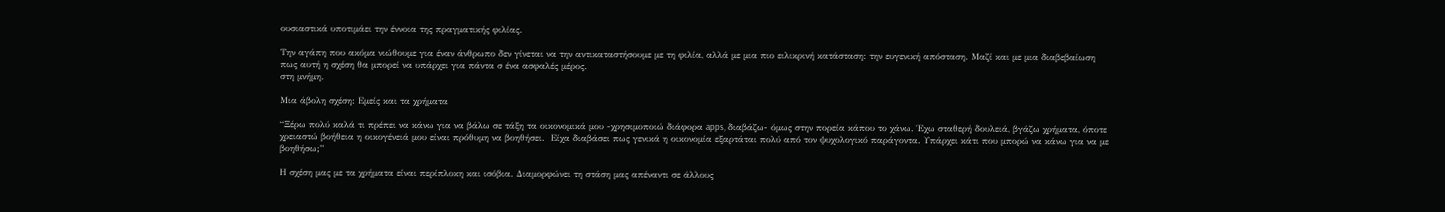ουσιαστικά υποτιμάει την έννοια της πραγματικής φιλίας.

Την αγάπη που ακόμα νιώθουμε για έναν άνθρωπο δεν γίνεται να την αντικαταστήσουμε με τη φιλία, αλλά με μια πιο ειλικρινή κατάσταση: την ευγενική απόσταση. Μαζί και με μια διαβεβαίωση πως αυτή η σχέση θα μπορεί να υπάρχει για πάντα σ ένα ασφαλές μέρος.
στη μνήμη.

Μια άβολη σχέση: Εμείς και τα χρήματα

“Ξέρω πολύ καλά τι πρέπει να κάνω για να βάλω σε τάξη τα οικονομικά μου -χρησιμοποιώ διάφορα apps, διαβάζω- όμως στην πορεία κάπου το χάνω. Έχω σταθερή δουλειά, βγάζω χρήματα, όποτε χρειαστώ βοήθεια η οικογένειά μου είναι πρόθυμη να βοηθήσει.  Είχα διαβάσει πως γενικά η οικονομία εξαρτάται πολύ από τον ψυχολογικό παράγοντα. Υπάρχει κάτι που μπορώ να κάνω για να με βοηθήσω;”

Η σχέση μας με τα χρήματα είναι περίπλοκη και ισόβια. Διαμορφώνει τη στάση μας απέναντι σε άλλους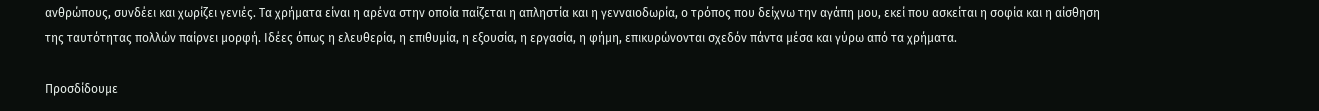ανθρώπους, συνδέει και χωρίζει γενιές. Τα χρήματα είναι η αρένα στην οποία παίζεται η απληστία και η γενναιοδωρία, ο τρόπος που δείχνω την αγάπη μου, εκεί που ασκείται η σοφία και η αίσθηση της ταυτότητας πολλών παίρνει μορφή. Ιδέες όπως η ελευθερία, η επιθυμία, η εξουσία, η εργασία, η φήμη, επικυρώνονται σχεδόν πάντα μέσα και γύρω από τα χρήματα.

Προσδίδουμε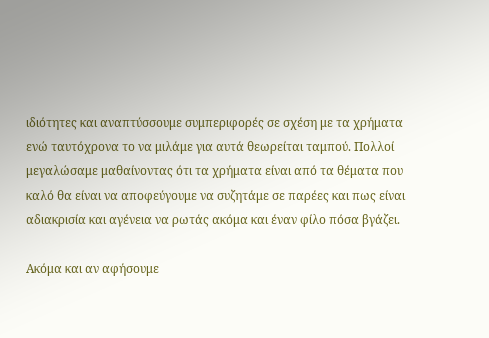ιδιότητες και αναπτύσσουμε συμπεριφορές σε σχέση με τα χρήματα ενώ ταυτόχρονα το να μιλάμε για αυτά θεωρείται ταμπού. Πολλοί μεγαλώσαμε μαθαίνοντας ότι τα χρήματα είναι από τα θέματα που καλό θα είναι να αποφεύγουμε να συζητάμε σε παρέες και πως είναι αδιακρισία και αγένεια να ρωτάς ακόμα και έναν φίλο πόσα βγάζει.

Ακόμα και αν αφήσουμε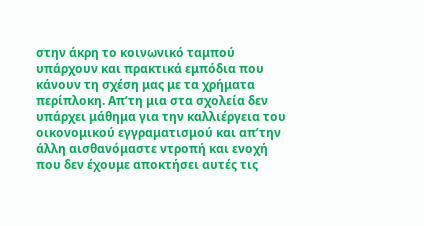στην άκρη το κοινωνικό ταμπού υπάρχουν και πρακτικά εμπόδια που κάνουν τη σχέση μας με τα χρήματα περίπλοκη. Απ’τη μια στα σχολεία δεν υπάρχει μάθημα για την καλλιέργεια του οικονομικού εγγραματισμού και απ’την άλλη αισθανόμαστε ντροπή και ενοχή που δεν έχουμε αποκτήσει αυτές τις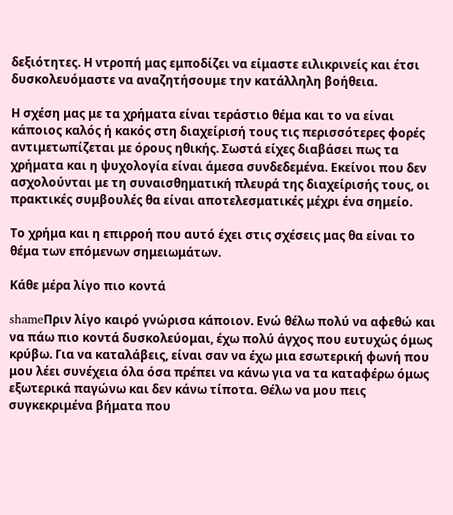δεξιότητες. Η ντροπή μας εμποδίζει να είμαστε ειλικρινείς και έτσι δυσκολευόμαστε να αναζητήσουμε την κατάλληλη βοήθεια.

Η σχέση μας με τα χρήματα είναι τεράστιο θέμα και το να είναι κάποιος καλός ή κακός στη διαχείρισή τους τις περισσότερες φορές αντιμετωπίζεται με όρους ηθικής. Σωστά είχες διαβάσει πως τα χρήματα και η ψυχολογία είναι άμεσα συνδεδεμένα. Εκείνοι που δεν ασχολούνται με τη συναισθηματική πλευρά της διαχείρισής τους, οι πρακτικές συμβουλές θα είναι αποτελεσματικές μέχρι ένα σημείο.

Το χρήμα και η επιρροή που αυτό έχει στις σχέσεις μας θα είναι το θέμα των επόμενων σημειωμάτων.

Κάθε μέρα λίγο πιο κοντά

shameΠριν λίγο καιρό γνώρισα κάποιον. Ενώ θέλω πολύ να αφεθώ και να πάω πιο κοντά δυσκολεύομαι, έχω πολύ άγχος που ευτυχώς όμως κρύβω. Για να καταλάβεις, είναι σαν να έχω μια εσωτερική φωνή που μου λέει συνέχεια όλα όσα πρέπει να κάνω για να τα καταφέρω όμως εξωτερικά παγώνω και δεν κάνω τίποτα. Θέλω να μου πεις συγκεκριμένα βήματα που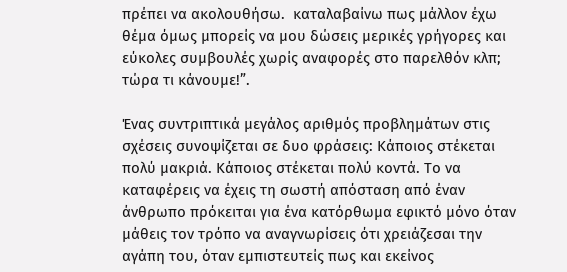πρέπει να ακολουθήσω.  καταλαβαίνω πως μάλλον έχω θέμα όμως μπορείς να μου δώσεις μερικές γρήγορες και εύκολες συμβουλές χωρίς αναφορές στο παρελθόν κλπ; τώρα τι κάνουμε!”.

Ένας συντριπτικά μεγάλος αριθμός προβλημάτων στις σχέσεις συνοψίζεται σε δυο φράσεις: Κάποιος στέκεται πολύ μακριά. Κάποιος στέκεται πολύ κοντά. Το να καταφέρεις να έχεις τη σωστή απόσταση από έναν άνθρωπο πρόκειται για ένα κατόρθωμα εφικτό μόνο όταν μάθεις τον τρόπο να αναγνωρίσεις ότι χρειάζεσαι την αγάπη του, όταν εμπιστευτείς πως και εκείνος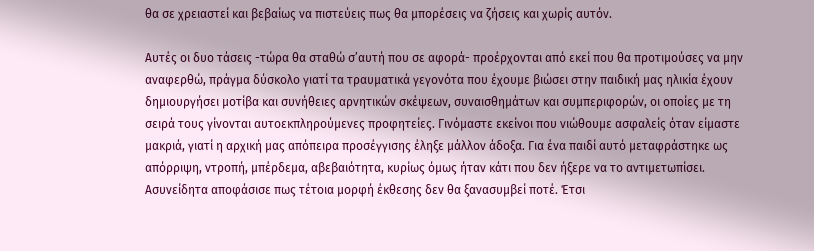θα σε χρειαστεί και βεβαίως να πιστεύεις πως θα μπορέσεις να ζήσεις και χωρίς αυτόν.

Αυτές οι δυο τάσεις -τώρα θα σταθώ σ’αυτή που σε αφορά- προέρχονται από εκεί που θα προτιμούσες να μην αναφερθώ, πράγμα δύσκολο γιατί τα τραυματικά γεγονότα που έχουμε βιώσει στην παιδική μας ηλικία έχουν δημιουργήσει μοτίβα και συνήθειες αρνητικών σκέψεων, συναισθημάτων και συμπεριφορών, οι οποίες με τη σειρά τους γίνονται αυτοεκπληρούμενες προφητείες. Γινόμαστε εκείνοι που νιώθουμε ασφαλείς όταν είμαστε μακριά, γιατί η αρχική μας απόπειρα προσέγγισης έληξε μάλλον άδοξα. Για ένα παιδί αυτό μεταφράστηκε ως απόρριψη, ντροπή, μπέρδεμα, αβεβαιότητα, κυρίως όμως ήταν κάτι που δεν ήξερε να το αντιμετωπίσει. Ασυνείδητα αποφάσισε πως τέτοια μορφή έκθεσης δεν θα ξανασυμβεί ποτέ. Έτσι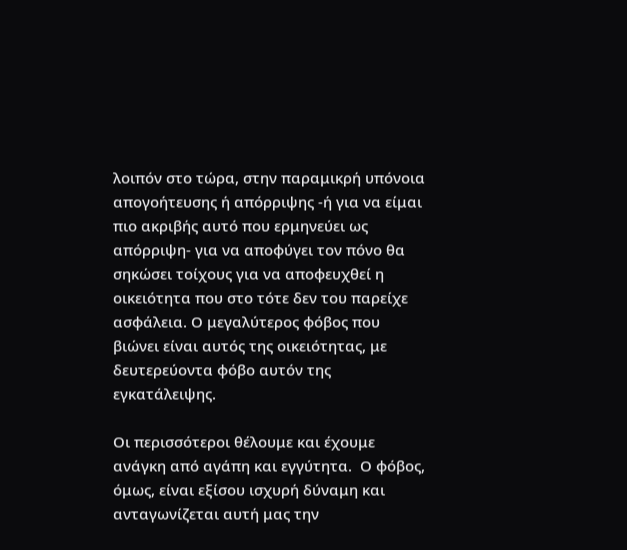λοιπόν στο τώρα, στην παραμικρή υπόνοια απογοήτευσης ή απόρριψης -ή για να είμαι πιο ακριβής αυτό που ερμηνεύει ως απόρριψη- για να αποφύγει τον πόνο θα σηκώσει τοίχους για να αποφευχθεί η οικειότητα που στο τότε δεν του παρείχε ασφάλεια. Ο μεγαλύτερος φόβος που βιώνει είναι αυτός της οικειότητας, με δευτερεύοντα φόβο αυτόν της εγκατάλειψης.

Οι περισσότεροι θέλουμε και έχουμε ανάγκη από αγάπη και εγγύτητα.  Ο φόβος, όμως, είναι εξίσου ισχυρή δύναμη και ανταγωνίζεται αυτή μας την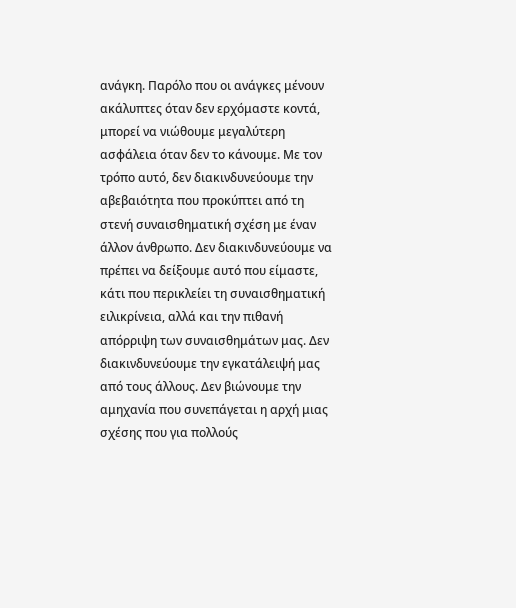ανάγκη. Παρόλο που οι ανάγκες μένουν ακάλυπτες όταν δεν ερχόμαστε κοντά, μπορεί να νιώθουμε μεγαλύτερη ασφάλεια όταν δεν το κάνουμε. Με τον τρόπο αυτό, δεν διακινδυνεύουμε την αβεβαιότητα που προκύπτει από τη στενή συναισθηματική σχέση με έναν άλλον άνθρωπο. Δεν διακινδυνεύουμε να πρέπει να δείξουμε αυτό που είμαστε, κάτι που περικλείει τη συναισθηματική ειλικρίνεια, αλλά και την πιθανή απόρριψη των συναισθημάτων μας. Δεν διακινδυνεύουμε την εγκατάλειψή μας από τους άλλους. Δεν βιώνουμε την αμηχανία που συνεπάγεται η αρχή μιας σχέσης που για πολλούς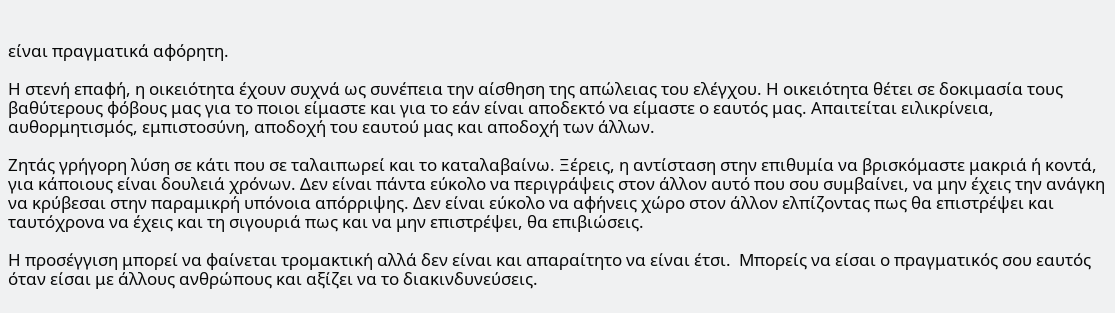είναι πραγματικά αφόρητη.

Η στενή επαφή, η οικειότητα έχουν συχνά ως συνέπεια την αίσθηση της απώλειας του ελέγχου. Η οικειότητα θέτει σε δοκιμασία τους βαθύτερους φόβους μας για το ποιοι είμαστε και για το εάν είναι αποδεκτό να είμαστε ο εαυτός μας. Απαιτείται ειλικρίνεια, αυθορμητισμός, εμπιστοσύνη, αποδοχή του εαυτού μας και αποδοχή των άλλων.

Ζητάς γρήγορη λύση σε κάτι που σε ταλαιπωρεί και το καταλαβαίνω. Ξέρεις, η αντίσταση στην επιθυμία να βρισκόμαστε μακριά ή κοντά, για κάποιους είναι δουλειά χρόνων. Δεν είναι πάντα εύκολο να περιγράψεις στον άλλον αυτό που σου συμβαίνει, να μην έχεις την ανάγκη να κρύβεσαι στην παραμικρή υπόνοια απόρριψης. Δεν είναι εύκολο να αφήνεις χώρο στον άλλον ελπίζοντας πως θα επιστρέψει και ταυτόχρονα να έχεις και τη σιγουριά πως και να μην επιστρέψει, θα επιβιώσεις.

Η προσέγγιση μπορεί να φαίνεται τρομακτική αλλά δεν είναι και απαραίτητο να είναι έτσι.  Μπορείς να είσαι ο πραγματικός σου εαυτός όταν είσαι με άλλους ανθρώπους και αξίζει να το διακινδυνεύσεις.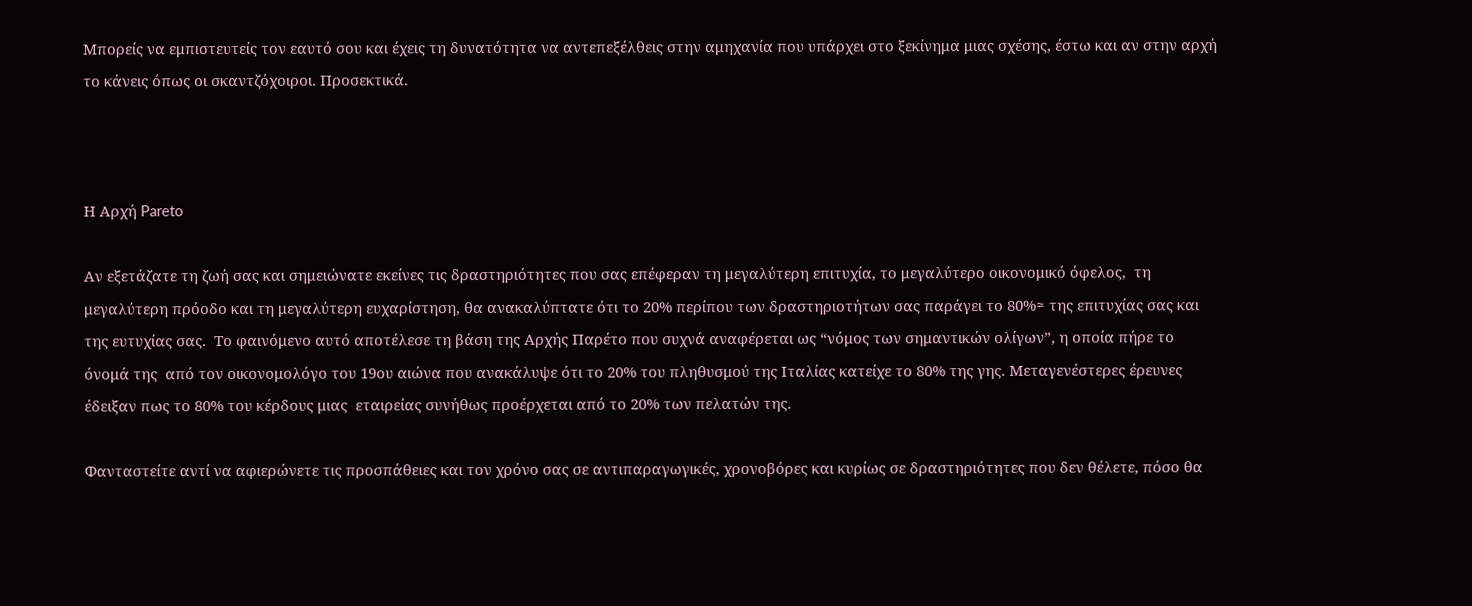Μπορείς να εμπιστευτείς τον εαυτό σου και έχεις τη δυνατότητα να αντεπεξέλθεις στην αμηχανία που υπάρχει στο ξεκίνημα μιας σχέσης, έστω και αν στην αρχή το κάνεις όπως οι σκαντζόχοιροι. Προσεκτικά.



Η Αρχή Pareto

Αν εξετάζατε τη ζωή σας και σημειώνατε εκείνες τις δραστηριότητες που σας επέφεραν τη μεγαλύτερη επιτυχία, το μεγαλύτερο οικονομικό όφελος,  τη μεγαλύτερη πρόοδο και τη μεγαλύτερη ευχαρίστηση, θα ανακαλύπτατε ότι το 20% περίπου των δραστηριοτήτων σας παράγει το 80%≈ της επιτυχίας σας και της ευτυχίας σας.  Το φαινόμενο αυτό αποτέλεσε τη βάση της Αρχής Παρέτο που συχνά αναφέρεται ως “νόμος των σημαντικών ολίγων”, η οποία πήρε το όνομά της  από τον οικονομολόγο του 19ου αιώνα που ανακάλυψε ότι το 20% του πληθυσμού της Ιταλίας κατείχε το 80% της γης. Μεταγενέστερες έρευνες έδειξαν πως το 80% του κέρδους μιας  εταιρείας συνήθως προέρχεται από το 20% των πελατών της.

Φανταστείτε αντί να αφιερώνετε τις προσπάθειες και τον χρόνο σας σε αντιπαραγωγικές, χρονοβόρες και κυρίως σε δραστηριότητες που δεν θέλετε, πόσο θα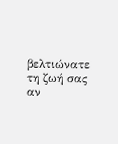βελτιώνατε τη ζωή σας αν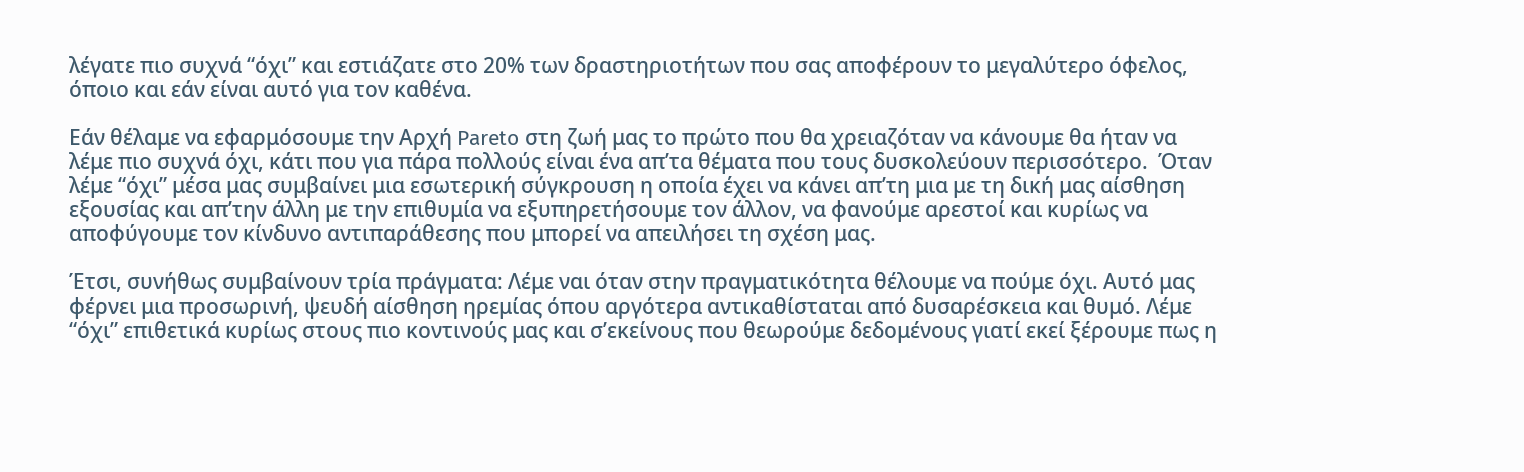λέγατε πιο συχνά “όχι” και εστιάζατε στο 20% των δραστηριοτήτων που σας αποφέρουν το μεγαλύτερο όφελος, όποιο και εάν είναι αυτό για τον καθένα.

Εάν θέλαμε να εφαρμόσουμε την Αρχή Pareto στη ζωή μας το πρώτο που θα χρειαζόταν να κάνουμε θα ήταν να λέμε πιο συχνά όχι, κάτι που για πάρα πολλούς είναι ένα απ’τα θέματα που τους δυσκολεύουν περισσότερο.  Όταν λέμε “όχι” μέσα μας συμβαίνει μια εσωτερική σύγκρουση η οποία έχει να κάνει απ’τη μια με τη δική μας αίσθηση εξουσίας και απ’την άλλη με την επιθυμία να εξυπηρετήσουμε τον άλλον, να φανούμε αρεστοί και κυρίως να αποφύγουμε τον κίνδυνο αντιπαράθεσης που μπορεί να απειλήσει τη σχέση μας.

Έτσι, συνήθως συμβαίνουν τρία πράγματα: Λέμε ναι όταν στην πραγματικότητα θέλουμε να πούμε όχι. Αυτό μας φέρνει μια προσωρινή, ψευδή αίσθηση ηρεμίας όπου αργότερα αντικαθίσταται από δυσαρέσκεια και θυμό. Λέμε “όχι” επιθετικά κυρίως στους πιο κοντινούς μας και σ’εκείνους που θεωρούμε δεδομένους γιατί εκεί ξέρουμε πως η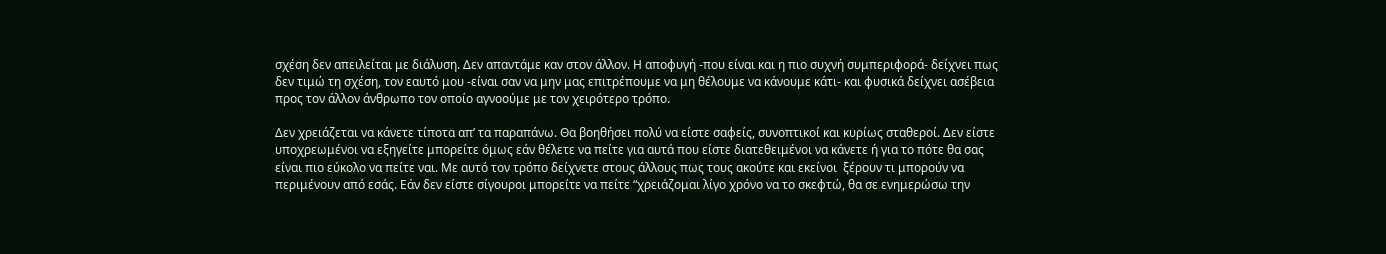σχέση δεν απειλείται με διάλυση. Δεν απαντάμε καν στον άλλον. Η αποφυγή -που είναι και η πιο συχνή συμπεριφορά- δείχνει πως δεν τιμώ τη σχέση, τον εαυτό μου -είναι σαν να μην μας επιτρέπουμε να μη θέλουμε να κάνουμε κάτι- και φυσικά δείχνει ασέβεια προς τον άλλον άνθρωπο τον οποίο αγνοούμε με τον χειρότερο τρόπο.

Δεν χρειάζεται να κάνετε τίποτα απ’ τα παραπάνω. Θα βοηθήσει πολύ να είστε σαφείς, συνοπτικοί και κυρίως σταθεροί. Δεν είστε υποχρεωμένοι να εξηγείτε μπορείτε όμως εάν θέλετε να πείτε για αυτά που είστε διατεθειμένοι να κάνετε ή για το πότε θα σας είναι πιο εύκολο να πείτε ναι. Με αυτό τον τρόπο δείχνετε στους άλλους πως τους ακούτε και εκείνοι  ξέρουν τι μπορούν να περιμένουν από εσάς. Εάν δεν είστε σίγουροι μπορείτε να πείτε “χρειάζομαι λίγο χρόνο να το σκεφτώ, θα σε ενημερώσω την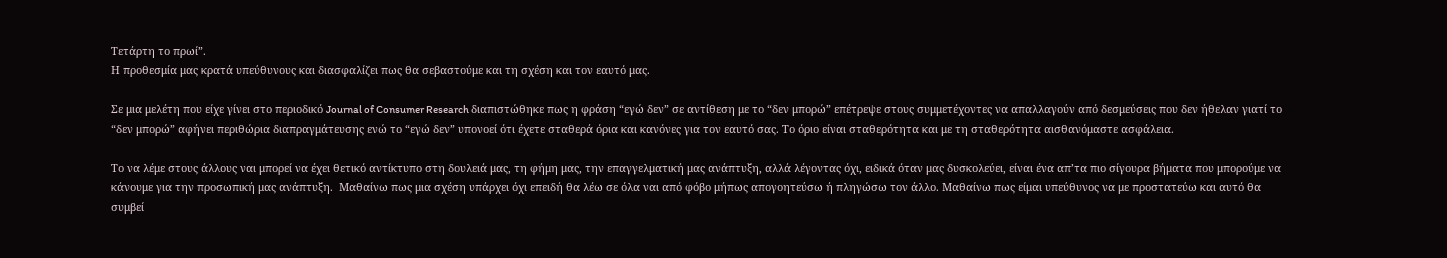Τετάρτη το πρωί”.
Η προθεσμία μας κρατά υπεύθυνους και διασφαλίζει πως θα σεβαστούμε και τη σχέση και τον εαυτό μας.

Σε μια μελέτη που είχε γίνει στο περιοδικό Journal of Consumer Research διαπιστώθηκε πως η φράση “εγώ δεν” σε αντίθεση με το “δεν μπορώ” επέτρεψε στους συμμετέχοντες να απαλλαγούν από δεσμεύσεις που δεν ήθελαν γιατί το “δεν μπορώ” αφήνει περιθώρια διαπραγμάτευσης ενώ το “εγώ δεν” υπονοεί ότι έχετε σταθερά όρια και κανόνες για τον εαυτό σας. Το όριο είναι σταθερότητα και με τη σταθερότητα αισθανόμαστε ασφάλεια.

Το να λέμε στους άλλους ναι μπορεί να έχει θετικό αντίκτυπο στη δουλειά μας, τη φήμη μας, την επαγγελματική μας ανάπτυξη, αλλά λέγοντας όχι, ειδικά όταν μας δυσκολεύει, είναι ένα απ’τα πιο σίγουρα βήματα που μπορούμε να κάνουμε για την προσωπική μας ανάπτυξη.  Μαθαίνω πως μια σχέση υπάρχει όχι επειδή θα λέω σε όλα ναι από φόβο μήπως απογοητεύσω ή πληγώσω τον άλλο. Μαθαίνω πως είμαι υπεύθυνος να με προστατεύω και αυτό θα συμβεί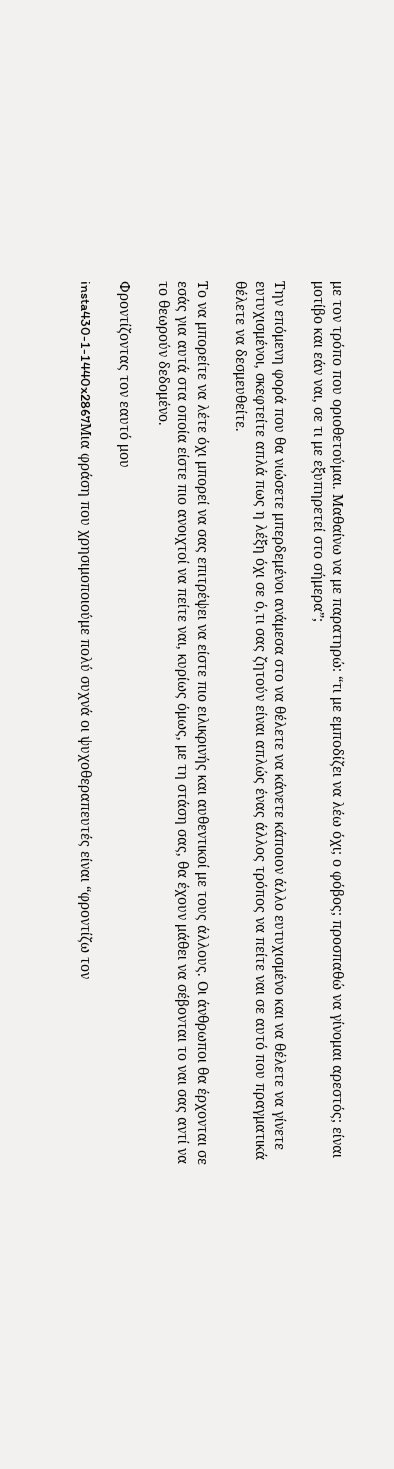με τον τρόπο που οριοθετούμαι. Μαθαίνω να με παρατηρώ: “τι με εμποδίζει να λέω όχι; ο φόβος; προσπαθώ να γίνομαι αρεστός; είναι μοτίβο και εάν ναι, σε τι με εξυπηρετεί στο σήμερα”;

Την επόμενη φορά που θα νιώσετε μπερδεμένοι ανάμεσα στο να θέλετε να κάνετε κάποιον άλλο ευτυχισμένο και να θέλετε να γίνετε ευτυχισμένοι, σκεφτείτε απλά πως η λέξη όχι σε ό,τι σας ζητούν είναι απλώς ένας άλλος τρόπος να πείτε ναι σε αυτό που πραγματικά θέλετε να δεσμευθείτε.

Το να μπορείτε να λέτε όχι μπορεί να σας επιτρέψει να είστε πιο ειλικρινής και αυθεντικοί με τους άλλους. Οι άνθρωποι θα έρχονται σε εσάς για αυτά στα οποία είστε πιο ανοιχτοί να πείτε ναι, κυρίως όμως, με τη στάση σας, θα έχουν μάθει να σέβονται το ναι σας αντί να το θεωρούν δεδομένο.

Φροντίζοντας τον εαυτό μου

insta430-1-1440x2867Μια φράση που χρησιμοποιούμε πολύ συχνά οι ψυχοθεραπευτές είναι “φροντίζω τον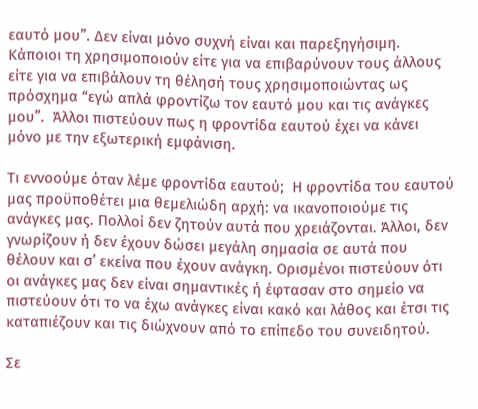εαυτό μου”. Δεν είναι μόνο συχνή είναι και παρεξηγήσιμη. Κάποιοι τη χρησιμοποιούν είτε για να επιβαρύνουν τους άλλους είτε για να επιβάλουν τη θέλησή τους χρησιμοποιώντας ως πρόσχημα “εγώ απλά φροντίζω τον εαυτό μου και τις ανάγκες μου”.  Άλλοι πιστεύουν πως η φροντίδα εαυτού έχει να κάνει μόνο με την εξωτερική εμφάνιση.

Τι εννοούμε όταν λέμε φροντίδα εαυτού;  Η φροντίδα του εαυτού μας προϋποθέτει μια θεμελιώδη αρχή: να ικανοποιούμε τις ανάγκες μας. Πολλοί δεν ζητούν αυτά που χρειάζονται. Άλλοι, δεν γνωρίζουν ή δεν έχουν δώσει μεγάλη σημασία σε αυτά που θέλουν και σ’ εκείνα που έχουν ανάγκη. Ορισμένοι πιστεύουν ότι οι ανάγκες μας δεν είναι σημαντικές ή έφτασαν στο σημείο να πιστεύουν ότι το να έχω ανάγκες είναι κακό και λάθος και έτσι τις καταπιέζουν και τις διώχνουν από το επίπεδο του συνειδητού.

Σε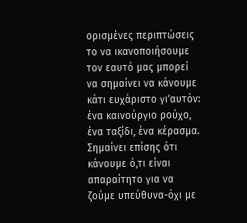ορισμένες περιπτώσεις το να ικανοποιήσουμε τον εαυτό μας μπορεί να σημαίνει να κάνουμε κάτι ευχάριστο γι’αυτόν: ένα καινούργιο ρούχο, ένα ταξίδι, ένα κέρασμα. Σημαίνει επίσης ότι κάνουμε ό,τι είναι απαραίτητο για να ζούμε υπεύθυνα-όχι με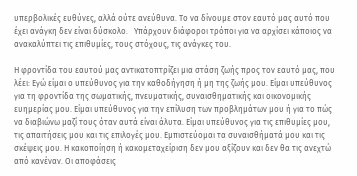υπερβολικές ευθύνες, αλλά ούτε ανεύθυνα. Το να δίνουμε στον εαυτό μας αυτό που έχει ανάγκη δεν είναι δύσκολο.   Υπάρχουν διάφοροι τρόποι για να αρχίσει κάποιος να ανακαλύπτει τις επιθυμίες, τους στόχους, τις ανάγκες του.

Η φροντίδα του εαυτού μας αντικατοπτρίζει μια στάση ζωής προς τον εαυτό μας, που λέει: Εγώ είμαι ο υπεύθυνος για την καθοδήγηση ή μη της ζωής μου. Είμαι υπεύθυνος για τη φροντίδα της σωματικής, πνευματικής, συναισθηματικής και οικονομικής ευημερίας μου. Είμαι υπεύθυνος για την επίλυση των προβλημάτων μου ή για το πώς να διαβιώνω μαζί τους όταν αυτά είναι άλυτα. Είμαι υπεύθυνος για τις επιθυμίες μου, τις απαιτήσεις μου και τις επιλογές μου. Εμπιστεύομαι τα συναισθήματά μου και τις σκέψεις μου. Η κακοποίηση ή κακομεταχείριση δεν μου αξίζουν και δεν θα τις ανεχτώ από κανέναν. Οι αποφάσεις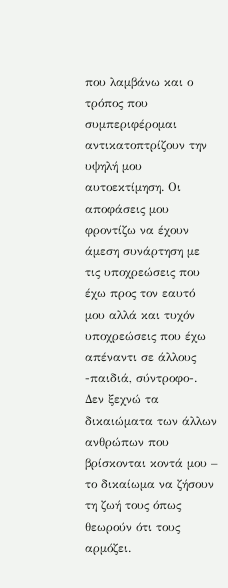που λαμβάνω και ο τρόπος που συμπεριφέρομαι αντικατοπτρίζουν την υψηλή μου αυτοεκτίμηση. Οι αποφάσεις μου φροντίζω να έχουν άμεση συνάρτηση με τις υποχρεώσεις που έχω προς τον εαυτό μου αλλά και τυχόν υποχρεώσεις που έχω απέναντι σε άλλους -παιδιά, σύντροφο-.  Δεν ξεχνώ τα δικαιώματα των άλλων ανθρώπων που βρίσκονται κοντά μου –  το δικαίωμα να ζήσουν τη ζωή τους όπως θεωρούν ότι τους αρμόζει.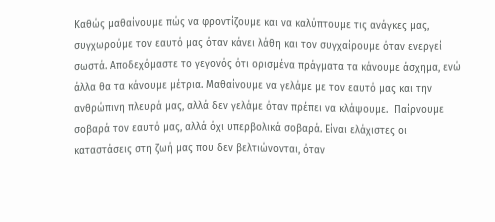Καθώς μαθαίνουμε πώς να φροντίζουμε και να καλύπτουμε τις ανάγκες μας, συγχωρούμε τον εαυτό μας όταν κάνει λάθη και τον συγχαίρουμε όταν ενεργεί σωστά. Aποδεχόμαστε το γεγονός ότι ορισμένα πράγματα τα κάνουμε άσχημα, ενώ άλλα θα τα κάνουμε μέτρια. Μαθαίνουμε να γελάμε με τον εαυτό μας και την ανθρώπινη πλευρά μας, αλλά δεν γελάμε όταν πρέπει να κλάψουμε.  Παίρνουμε σοβαρά τον εαυτό μας, αλλά όχι υπερβολικά σοβαρά. Είναι ελάχιστες οι καταστάσεις στη ζωή μας που δεν βελτιώνονται, όταν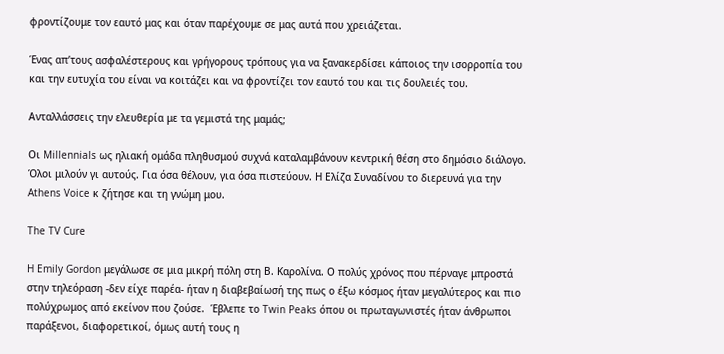φροντίζουμε τον εαυτό μας και όταν παρέχουμε σε μας αυτά που χρειάζεται.

Ένας απ’τους ασφαλέστερους και γρήγορους τρόπους για να ξανακερδίσει κάποιος την ισορροπία του και την ευτυχία του είναι να κοιτάζει και να φροντίζει τον εαυτό του και τις δουλειές του.

Ανταλλάσσεις την ελευθερία με τα γεμιστά της μαμάς;

Οι Millennials ως ηλιακή ομάδα πληθυσμού συχνά καταλαμβάνουν κεντρική θέση στο δημόσιο διάλογο. Όλοι μιλούν γι αυτούς. Για όσα θέλουν, για όσα πιστεύουν. Η Ελίζα Συναδίνου το διερευνά για την Athens Voice κ ζήτησε και τη γνώμη μου.

The TV Cure

H Emily Gordon μεγάλωσε σε μια μικρή πόλη στη Β. Καρολίνα. Ο πολύς χρόνος που πέρναγε μπροστά στην τηλεόραση -δεν είχε παρέα- ήταν η διαβεβαίωσή της πως ο έξω κόσμος ήταν μεγαλύτερος και πιο πολύχρωμος από εκείνον που ζούσε.  Έβλεπε το Twin Peaks όπου οι πρωταγωνιστές ήταν άνθρωποι παράξενοι, διαφορετικοί, όμως αυτή τους η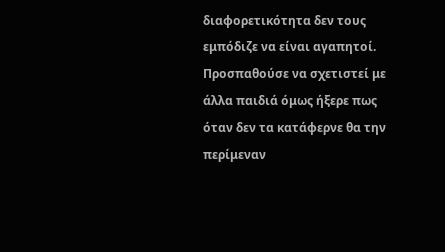διαφορετικότητα δεν τους εμπόδιζε να είναι αγαπητοί. Προσπαθούσε να σχετιστεί με άλλα παιδιά όμως ήξερε πως όταν δεν τα κατάφερνε θα την περίμεναν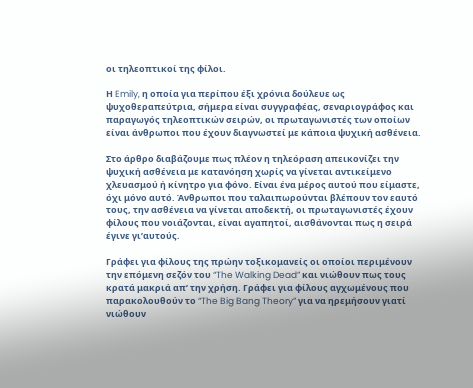οι τηλεοπτικοί της φίλοι.

Η Emily, η οποία για περίπου έξι χρόνια δούλευε ως ψυχοθεραπεύτρια, σήμερα είναι συγγραφέας, σεναριογράφος και παραγωγός τηλεοπτικών σειρών, οι πρωταγωνιστές των οποίων είναι άνθρωποι που έχουν διαγνωστεί με κάποια ψυχική ασθένεια.

Στο άρθρο διαβάζουμε πως πλέον η τηλεόραση απεικονίζει την ψυχική ασθένεια με κατανόηση χωρίς να γίνεται αντικείμενο χλευασμού ή κίνητρο για φόνο. Είναι ένα μέρος αυτού που είμαστε, όχι μόνο αυτό. Άνθρωποι που ταλαιπωρούνται βλέπουν τον εαυτό τους, την ασθένεια να γίνεται αποδεκτή, οι πρωταγωνιστές έχουν φίλους που νοιάζονται, είναι αγαπητοί, αισθάνονται πως η σειρά έγινε γι’αυτούς.

Γράφει για φίλους της πρώην τοξικομανείς οι οποίοι περιμένουν την επόμενη σεζόν του “The Walking Dead” και νιώθουν πως τους κρατά μακριά απ’ την χρήση. Γράφει για φίλους αγχωμένους που παρακολουθούν το “The Big Bang Theory” για να ηρεμήσουν γιατί νιώθουν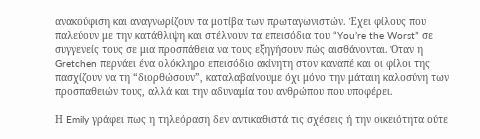ανακούφιση και αναγνωρίζουν τα μοτίβα των πρωταγωνιστών. Έχει φίλους που παλεύουν με την κατάθλιψη και στέλνουν τα επεισόδια του “You’re the Worst” σε συγγενείς τους σε μια προσπάθεια να τους εξηγήσουν πώς αισθάνονται. Όταν η Gretchen περνάει ένα ολόκληρο επεισόδιο ακίνητη στον καναπέ και οι φίλοι της πασχίζουν να τη “διορθώσουν”, καταλαβαίνουμε όχι μόνο την μάταιη καλοσύνη των προσπαθειών τους, αλλά και την αδυναμία του ανθρώπου που υποφέρει.

Η Emily γράφει πως η τηλεόραση δεν αντικαθιστά τις σχέσεις ή την οικειότητα ούτε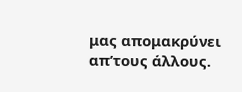μας απομακρύνει απ’τους άλλους.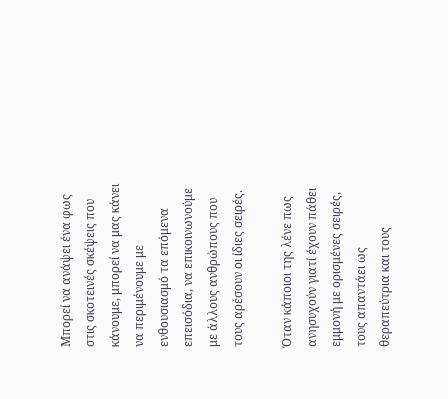Μπορεί να ανάψει ένα φως στις σκοτεινές σκέψεις που κάνουμε, μπορεί να μας κάνει να περιμένουμε με ενθουσιασμό τα επόμενα επεισόδια, να επικοινωνούμε με άλλους ανθρώπους που τους αρέσουν οι ίδιες σειρές.

Όταν κάποιοι της λένε πως ανησυχούν γιατί έχουν πάθει εμμονή με ορισμένες σειρές, τους απαντάει ως θεραπεύτρια και τους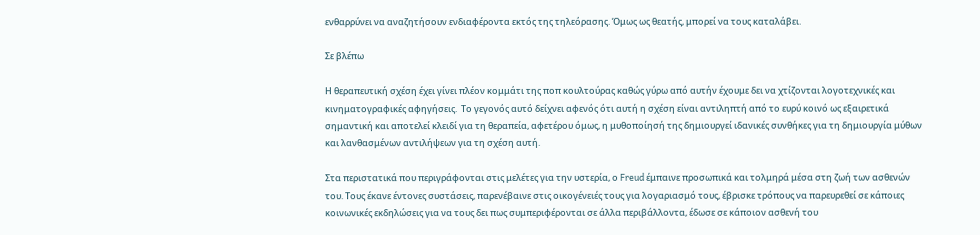ενθαρρύνει να αναζητήσουν ενδιαφέροντα εκτός της τηλεόρασης. Όμως ως θεατής, μπορεί να τους καταλάβει.

Σε βλέπω

Η θεραπευτική σχέση έχει γίνει πλέον κομμάτι της ποπ κουλτούρας καθώς γύρω από αυτήν έχουμε δει να χτίζονται λογοτεχνικές και κινηματογραφικές αφηγήσεις.  Το γεγονός αυτό δείχνει αφενός ότι αυτή η σχέση είναι αντιληπτή από το ευρύ κοινό ως εξαιρετικά σημαντική και αποτελεί κλειδί για τη θεραπεία, αφετέρου όμως, η μυθοποίησή της δημιουργεί ιδανικές συνθήκες για τη δημιουργία μύθων και λανθασμένων αντιλήψεων για τη σχέση αυτή.

Στα περιστατικά που περιγράφονται στις μελέτες για την υστερία, ο Freud έμπαινε προσωπικά και τολμηρά μέσα στη ζωή των ασθενών του. Τους έκανε έντονες συστάσεις, παρενέβαινε στις οικογένειές τους για λογαριασμό τους, έβρισκε τρόπους να παρευρεθεί σε κάποιες κοινωνικές εκδηλώσεις για να τους δει πως συμπεριφέρονται σε άλλα περιβάλλοντα, έδωσε σε κάποιον ασθενή του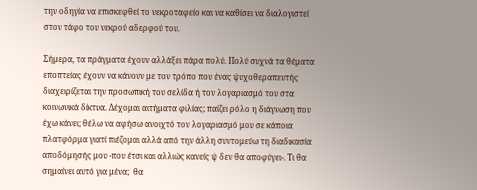την οδηγία να επισκεφθεί το νεκροταφείο και να καθίσει να διαλογιστεί στον τάφο του νεκρού αδερφού του.

Σήμερα, τα πράγματα έχουν αλλάξει πάρα πολύ. Πολύ συχνά τα θέματα εποπτείας έχουν να κάνουν με τον τρόπο που ένας ψυχοθεραπευτής διαχειρίζεται την προσωπική του σελίδα ή τον λογαριασμό του στα κοινωνικά δίκτυα. Δέχομαι αιτήματα φιλίας; παίζει ρόλο η διάγνωση που έχω κάνει; θέλω να αφήσω ανοιχτό τον λογαριασμό μου σε κάποια πλατφόρμα γιατί πιέζομαι αλλά από την άλλη συντομεύω τη διαδικασία αποδόμησής μου -που έτσι και αλλιώς κανείς ψ δεν θα αποφύγει-. Τι θα σημαίνει αυτό για μένα;  θα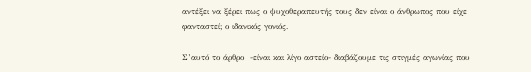αντέξει να ξέρει πως ο ψυχοθεραπευτής τους δεν είναι ο άνθρωπος που είχε φανταστεί; ο ιδανικός γονιός.

Σ’αυτό το άρθρο  -είναι και λίγο αστείο- διαβάζουμε τις στιγμές αγωνίας που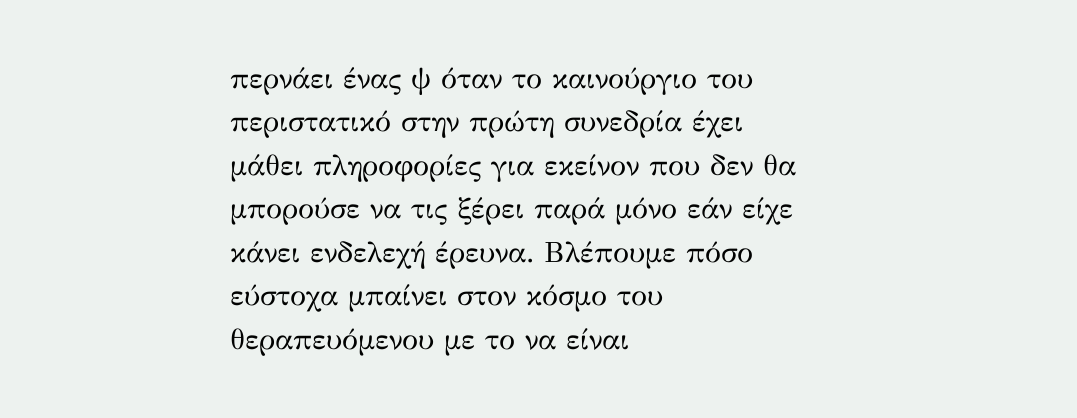περνάει ένας ψ όταν το καινούργιο του περιστατικό στην πρώτη συνεδρία έχει μάθει πληροφορίες για εκείνον που δεν θα μπορούσε να τις ξέρει παρά μόνο εάν είχε κάνει ενδελεχή έρευνα. Βλέπουμε πόσο εύστοχα μπαίνει στον κόσμο του θεραπευόμενου με το να είναι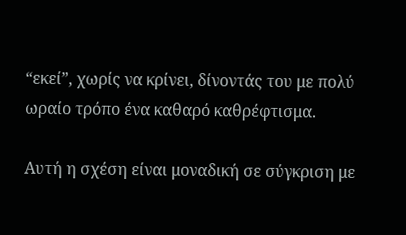“εκεί”, χωρίς να κρίνει, δίνοντάς του με πολύ ωραίο τρόπο ένα καθαρό καθρέφτισμα.

Αυτή η σχέση είναι μοναδική σε σύγκριση με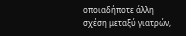οποιαδήποτε άλλη σχέση μεταξύ γιατρών,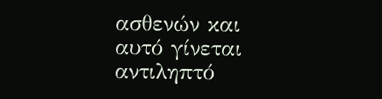ασθενών και αυτό γίνεται αντιληπτό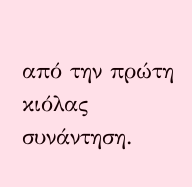από την πρώτη κιόλας συνάντηση.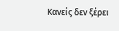Κανείς δεν ξέρει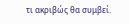τι ακριβώς θα συμβεί.